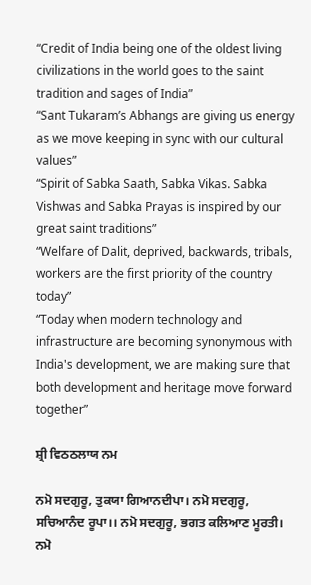“Credit of India being one of the oldest living civilizations in the world goes to the saint tradition and sages of India”
“Sant Tukaram’s Abhangs are giving us energy as we move keeping in sync with our cultural values”
“Spirit of Sabka Saath, Sabka Vikas. Sabka Vishwas and Sabka Prayas is inspired by our great saint traditions”
“Welfare of Dalit, deprived, backwards, tribals, workers are the first priority of the country today”
“Today when modern technology and infrastructure are becoming synonymous with India's development, we are making sure that both development and heritage move forward together”

ਸ਼੍ਰੀ ਵਿਠਠਲਾਯ ਨਮ

ਨਮੋ ਸਦਗੁਰੂ, ਤੁਕਯਾ ਗਿਆਨਦੀਪਾ। ਨਮੋ ਸਦਗੁਰੂ, ਸਚਿਆਨੰਦ ਰੂਪਾ।। ਨਮੋ ਸਦਗੁਰੂ, ਭਗਤ ਕਲਿਆਣ ਮੂਰਤੀ। ਨਮੋ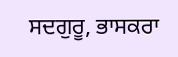ਸਦਗੁਰੂ, ਭਾਸਕਰਾ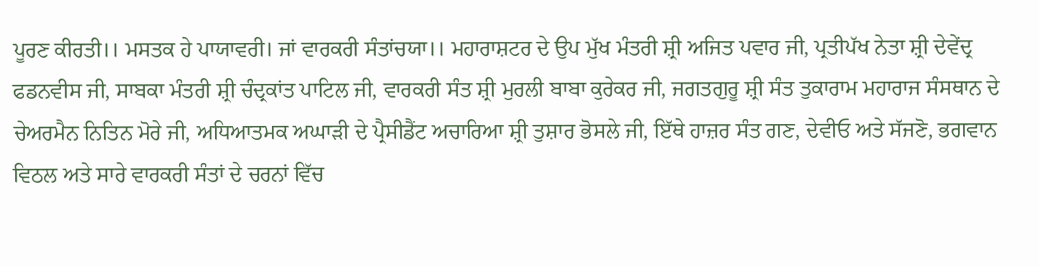ਪੂਰਣ ਕੀਰਤੀ।। ਮਸਤਕ ਹੇ ਪਾਯਾਵਰੀ। ਜਾਂ ਵਾਰਕਰੀ ਸੰਤਾਂਚਯਾ।। ਮਹਾਰਾਸ਼ਟਰ ਦੇ ਉਪ ਮੁੱਖ ਮੰਤਰੀ ਸ਼੍ਰੀ ਅਜਿਤ ਪਵਾਰ ਜੀ, ਪ੍ਰਤੀਪੱਖ ਨੇਤਾ ਸ਼੍ਰੀ ਦੇਵੇਂਦ੍ਰ ਫਡਨਵੀਸ ਜੀ, ਸਾਬਕਾ ਮੰਤਰੀ ਸ਼੍ਰੀ ਚੰਦ੍ਰਕਾਂਤ ਪਾਟਿਲ ਜੀ, ਵਾਰਕਰੀ ਸੰਤ ਸ਼੍ਰੀ ਮੁਰਲੀ ਬਾਬਾ ਕੁਰੇਕਰ ਜੀ, ਜਗਤਗੁਰੂ ਸ਼੍ਰੀ ਸੰਤ ਤੁਕਾਰਾਮ ਮਹਾਰਾਜ ਸੰਸਥਾਨ ਦੇ ਚੇਅਰਮੈਨ ਨਿਤਿਨ ਮੋਰੇ ਜੀ, ਅਧਿਆਤਮਕ ਅਘਾੜੀ ਦੇ ਪ੍ਰੈਸੀਡੈਂਟ ਅਚਾਰਿਆ ਸ਼੍ਰੀ ਤੁਸ਼ਾਰ ਭੋਸਲੇ ਜੀ, ਇੱਥੇ ਹਾਜ਼ਰ ਸੰਤ ਗਣ, ਦੇਵੀਓ ਅਤੇ ਸੱਜਣੋ, ਭਗਵਾਨ ਵਿਠਲ ਅਤੇ ਸਾਰੇ ਵਾਰਕਰੀ ਸੰਤਾਂ ਦੇ ਚਰਨਾਂ ਵਿੱਚ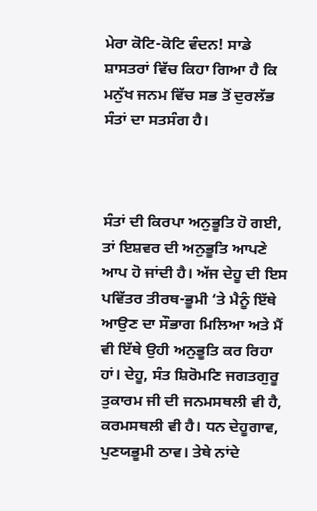ਮੇਰਾ ਕੋਟਿ-ਕੋਟਿ ਵੰਦਨ! ਸਾਡੇ ਸ਼ਾਸਤਰਾਂ ਵਿੱਚ ਕਿਹਾ ਗਿਆ ਹੈ ਕਿ ਮਨੁੱਖ ਜਨਮ ਵਿੱਚ ਸਭ ਤੋਂ ਦੁਰਲੱਭ ਸੰਤਾਂ ਦਾ ਸਤਸੰਗ ਹੈ।



ਸੰਤਾਂ ਦੀ ਕਿਰਪਾ ਅਨੁਭੂਤਿ ਹੋ ਗਈ, ਤਾਂ ਇਸ਼ਵਰ ਦੀ ਅਨੁਭੂਤਿ ਆਪਣੇ ਆਪ ਹੋ ਜਾਂਦੀ ਹੈ। ਅੱਜ ਦੇਹੂ ਦੀ ਇਸ ਪਵਿੱਤਰ ਤੀਰਥ-ਭੂਮੀ ‘ਤੇ ਮੈਨੂੰ ਇੱਥੇ ਆਉਣ ਦਾ ਸੌਭਾਗ ਮਿਲਿਆ ਅਤੇ ਮੈਂ ਵੀ ਇੱਥੇ ਉਹੀ ਅਨੁਭੂਤਿ ਕਰ ਰਿਹਾ ਹਾਂ। ਦੇਹੂ, ਸੰਤ ਸ਼ਿਰੋਮਣਿ ਜਗਤਗੁਰੂ ਤੁਕਾਰਮ ਜੀ ਦੀ ਜਨਮਸਥਲੀ ਵੀ ਹੈ, ਕਰਮਸਥਲੀ ਵੀ ਹੈ। ਧਨ ਦੇਹੂਗਾਵ, ਪੁਣਯਭੂਮੀ ਠਾਵ। ਤੇਥੇ ਨਾਂਦੇ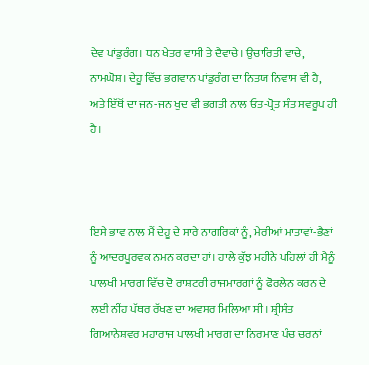ਦੇਵ ਪਾਂਡੁਰੰਗ। ਧਨ ਖੇਤਰ ਵਾਸੀ ਤੇ ਦੈਵਾਚੇ। ਉਚਾਰਿਤੀ ਵਾਚੇ, ਨਾਮਘੋਸ਼। ਦੇਹੂ ਵਿੱਚ ਭਗਵਾਨ ਪਾਂਡੁਰੰਗ ਦਾ ਨਿਤਯ ਨਿਵਾਸ ਵੀ ਹੈ, ਅਤੇ ਇੱਥੋਂ ਦਾ ਜਨ-ਜਨ ਖੁਦ ਵੀ ਭਗਤੀ ਨਾਲ ਓਤ-ਪ੍ਰੋਤ ਸੰਤ ਸਵਰੂਪ ਹੀ ਹੈ।



ਇਸੇ ਭਾਵ ਨਾਲ ਮੈਂ ਦੇਹੂ ਦੇ ਸਾਰੇ ਨਾਗਰਿਕਾਂ ਨੂੰ, ਮੇਰੀਆਂ ਮਾਤਾਵਾਂ-ਭੈਣਾਂ ਨੂੰ ਆਦਰਪੂਰਵਕ ਨਮਨ ਕਰਦਾ ਹਾਂ। ਹਾਲੇ ਕੁੱਝ ਮਹੀਨੇ ਪਹਿਲਾਂ ਹੀ ਮੈਨੂੰ ਪਾਲਖੀ ਮਾਰਗ ਵਿੱਚ ਦੋ ਰਾਸ਼ਟਰੀ ਰਾਜਮਾਰਗਾਂ ਨੂੰ ਫੋਰਲੇਨ ਕਰਨ ਦੇ ਲਈ ਨੀਂਹ ਪੱਥਰ ਰੱਖਣ ਦਾ ਅਵਸਰ ਮਿਲਿਆ ਸੀ। ਸ਼੍ਰੀਸੰਤ ਗਿਆਨੇਸ਼ਵਰ ਮਹਾਰਾਜ ਪਾਲਖੀ ਮਾਰਗ ਦਾ ਨਿਰਮਾਣ ਪੰਚ ਚਰਨਾਂ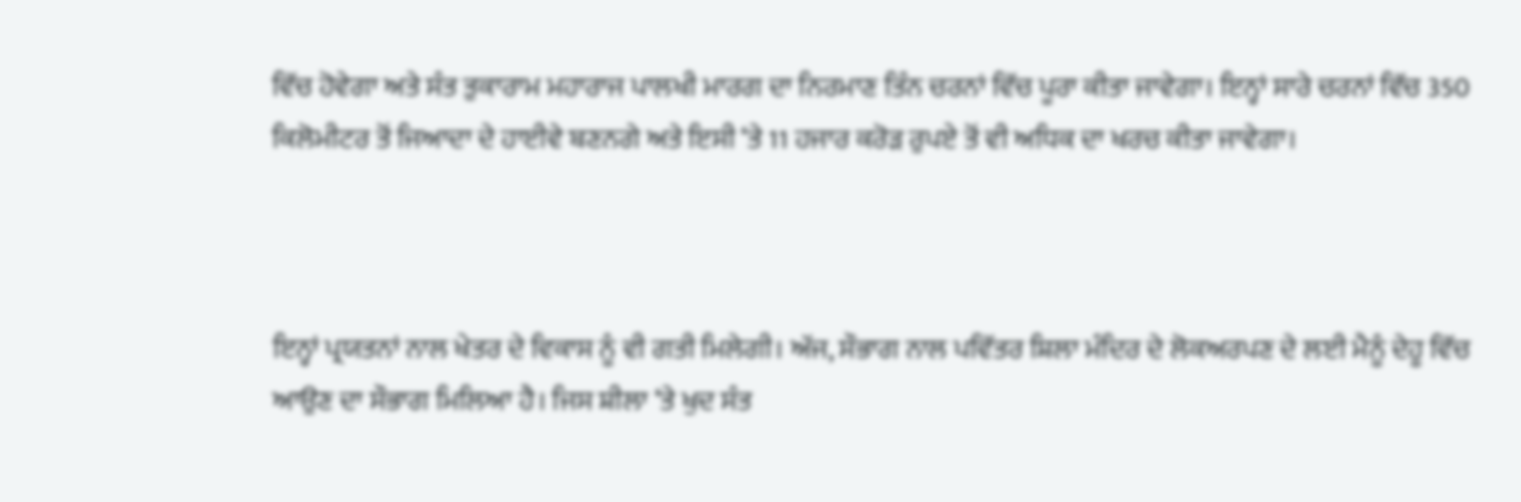ਵਿੱਚ ਹੋਵੇਗਾ ਅਤੇ ਸੰਤ ਤੁਕਾਰਾਮ ਮਹਾਰਾਜ ਪਾਲਖੀ ਮਾਰਗ ਦਾ ਨਿਰਮਾਣ ਤਿੰਨ ਚਰਨਾਂ ਵਿੱਚ ਪੂਰਾ ਕੀਤਾ ਜਾਵੇਗਾ। ਇਨ੍ਹਾਂ ਸਾਰੇ ਚਰਨਾਂ ਵਿੱਚ 350 ਕਿਲੋਮੀਟਰ ਤੋਂ ਜਿਆਦਾ ਦੇ ਹਾਈਵੇ ਬਣਨਗੇ ਅਤੇ ਇਸੀ ‘ਤੇ 11 ਹਜਾਰ ਕਰੋੜ ਰੁਪਏ ਤੋਂ ਵੀ ਅਧਿਕ ਦਾ ਖਰਚ ਕੀਤਾ ਜਾਵੇਗਾ।



ਇਨ੍ਹਾਂ ਪ੍ਰਯਤਨਾਂ ਨਾਲ ਖੇਤਰ ਦੇ ਵਿਕਾਸ ਨੂੰ ਵੀ ਗਤੀ ਮਿਲੇਗੀ। ਅੱਜ, ਸੌਭਾਗ ਨਾਲ ਪਵਿੱਤਰ ਸ਼ਿਲਾ ਮੰਦਿਰ ਦੇ ਲੋਕਅਰਪਣ ਦੇ ਲਈ ਮੈਨੂੰ ਦੇਹੂ ਵਿੱਚ ਆਉਣ ਦਾ ਸੌਭਾਗ ਮਿਲਿਆ ਹੈ। ਜਿਸ ਸ਼ੀਲਾ ‘ਤੇ ਖੁਦ ਸੰਤ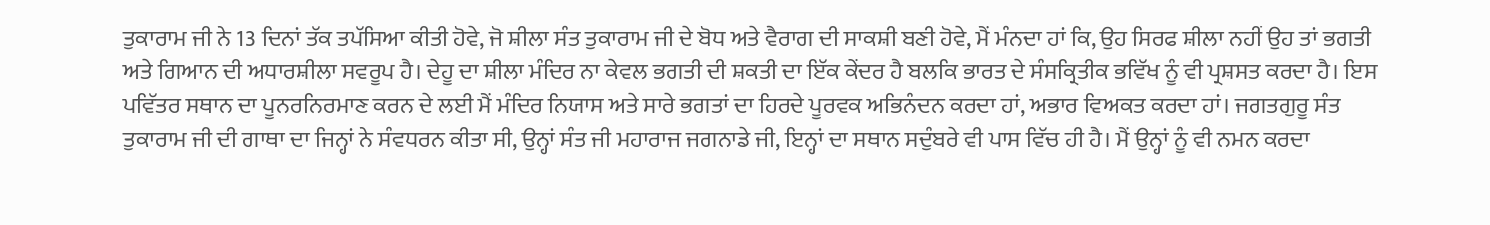ਤੁਕਾਰਾਮ ਜੀ ਨੇ 13 ਦਿਨਾਂ ਤੱਕ ਤਪੱਸਿਆ ਕੀਤੀ ਹੋਵੇ, ਜੋ ਸ਼ੀਲਾ ਸੰਤ ਤੁਕਾਰਾਮ ਜੀ ਦੇ ਬੋਧ ਅਤੇ ਵੈਰਾਗ ਦੀ ਸਾਕਸ਼ੀ ਬਣੀ ਹੋਵੇ, ਮੈਂ ਮੰਨਦਾ ਹਾਂ ਕਿ, ਉਹ ਸਿਰਫ ਸ਼ੀਲਾ ਨਹੀਂ ਉਹ ਤਾਂ ਭਗਤੀ ਅਤੇ ਗਿਆਨ ਦੀ ਅਧਾਰਸ਼ੀਲਾ ਸਵਰੂਪ ਹੈ। ਦੇਹੂ ਦਾ ਸ਼ੀਲਾ ਮੰਦਿਰ ਨਾ ਕੇਵਲ ਭਗਤੀ ਦੀ ਸ਼ਕਤੀ ਦਾ ਇੱਕ ਕੇਂਦਰ ਹੈ ਬਲਕਿ ਭਾਰਤ ਦੇ ਸੰਸਕ੍ਰਿਤੀਕ ਭਵਿੱਖ ਨੂੰ ਵੀ ਪ੍ਰਸ਼ਸਤ ਕਰਦਾ ਹੈ। ਇਸ ਪਵਿੱਤਰ ਸਥਾਨ ਦਾ ਪੂਨਰਨਿਰਮਾਣ ਕਰਨ ਦੇ ਲਈ ਮੈਂ ਮੰਦਿਰ ਨਿਯਾਸ ਅਤੇ ਸਾਰੇ ਭਗਤਾਂ ਦਾ ਹਿਰਦੇ ਪੂਰਵਕ ਅਭਿਨੰਦਨ ਕਰਦਾ ਹਾਂ, ਅਭਾਰ ਵਿਅਕਤ ਕਰਦਾ ਹਾਂ। ਜਗਤਗੁਰੂ ਸੰਤ ਤੁਕਾਰਾਮ ਜੀ ਦੀ ਗਾਥਾ ਦਾ ਜਿਨ੍ਹਾਂ ਨੇ ਸੰਵਧਰਨ ਕੀਤਾ ਸੀ, ਉਨ੍ਹਾਂ ਸੰਤ ਜੀ ਮਹਾਰਾਜ ਜਗਨਾਡੇ ਜੀ, ਇਨ੍ਹਾਂ ਦਾ ਸਥਾਨ ਸਦੁੰਬਰੇ ਵੀ ਪਾਸ ਵਿੱਚ ਹੀ ਹੈ। ਮੈਂ ਉਨ੍ਹਾਂ ਨੂੰ ਵੀ ਨਮਨ ਕਰਦਾ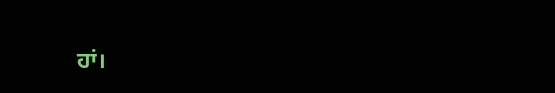ਹਾਂ।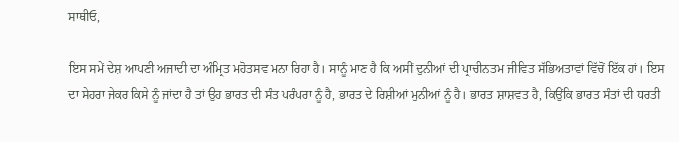ਸਾਥੀਓ,

ਇਸ ਸਮੇਂ ਦੇਸ਼ ਆਪਣੀ ਅਜਾਦੀ ਦਾ ਅੰਮ੍ਰਿਤ ਮਹੋਤਸਵ ਮਨਾ ਰਿਹਾ ਹੈ। ਸਾਨੂੰ ਮਾਣ ਹੈ ਕਿ ਅਸੀਂ ਦੁਨੀਆਂ ਦੀ ਪ੍ਰਾਚੀਨਤਮ ਜੀਵਿਤ ਸੱਭਿਅਤਾਵਾਂ ਵਿੱਚੋਂ ਇੱਕ ਹਾਂ। ਇਸ ਦਾ ਸੇਹਰਾ ਜੇਕਰ ਕਿਸੇ ਨੂੰ ਜਾਂਦਾ ਹੈ ਤਾਂ ਉਹ ਭਾਰਤ ਦੀ ਸੰਤ ਪਰੰਪਰਾ ਨੂੰ ਹੈ, ਭਾਰਤ ਦੇ ਰਿਸ਼ੀਆਂ ਮੁਨੀਆਂ ਨੂੰ ਹੈ। ਭਾਰਤ ਸ਼ਾਸ਼ਵਤ ਹੈ, ਕਿਉਂਕਿ ਭਾਰਤ ਸੰਤਾਂ ਦੀ ਧਰਤੀ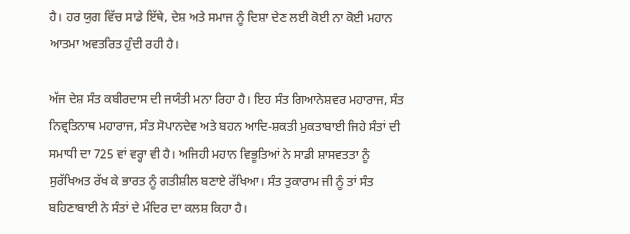ਹੈ। ਹਰ ਯੁਗ ਵਿੱਚ ਸਾਡੇ ਇੱਥੇ, ਦੇਸ਼ ਅਤੇ ਸਮਾਜ ਨੂੰ ਦਿਸ਼ਾ ਦੇਣ ਲਈ ਕੋਈ ਨਾ ਕੋਈ ਮਹਾਨ ਆਤਮਾ ਅਵਤਰਿਤ ਹੁੰਦੀ ਰਹੀ ਹੈ।

ਅੱਜ ਦੇਸ਼ ਸੰਤ ਕਬੀਰਦਾਸ ਦੀ ਜਯੰਤੀ ਮਨਾ ਰਿਹਾ ਹੈ। ਇਹ ਸੰਤ ਗਿਆਨੇਸ਼ਵਰ ਮਹਾਰਾਜ, ਸੰਤ ਨਿਵ੍ਰਤਿਨਾਥ ਮਹਾਰਾਜ, ਸੰਤ ਸੋਪਾਨਦੇਵ ਅਤੇ ਬਹਨ ਆਦਿ-ਸ਼ਕਤੀ ਮੁਕਤਾਬਾਈ ਜਿਹੇ ਸੰਤਾਂ ਦੀ ਸਮਾਧੀ ਦਾ 725 ਵਾਂ ਵਰ੍ਹਾ ਵੀ ਹੈ। ਅਜਿਹੀ ਮਹਾਨ ਵਿਭੂਤਿਆਂ ਨੇ ਸਾਡੀ ਸ਼ਾਸਵਤਤਾ ਨੂੰ ਸੁਰੱਖਿਅਤ ਰੱਖ ਕੇ ਭਾਰਤ ਨੂੰ ਗਤੀਸ਼ੀਲ ਬਣਾਏ ਰੱਖਿਆ। ਸੰਤ ਤੁਕਾਰਾਮ ਜੀ ਨੂੰ ਤਾਂ ਸੰਤ ਬਹਿਣਾਬਾਈ ਨੇ ਸੰਤਾਂ ਦੇ ਮੰਦਿਰ ਦਾ ਕਲਸ਼ ਕਿਹਾ ਹੈ।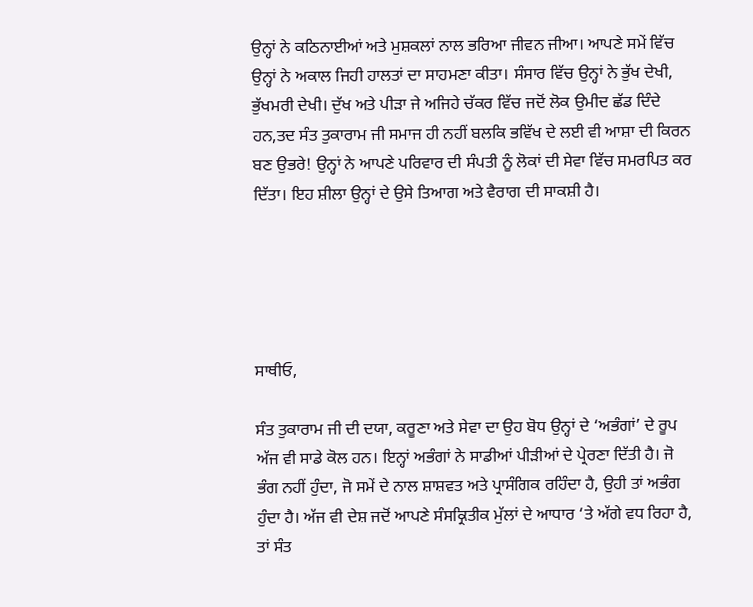ਉਨ੍ਹਾਂ ਨੇ ਕਠਿਨਾਈਆਂ ਅਤੇ ਮੁਸ਼ਕਲਾਂ ਨਾਲ ਭਰਿਆ ਜੀਵਨ ਜੀਆ। ਆਪਣੇ ਸਮੇਂ ਵਿੱਚ ਉਨ੍ਹਾਂ ਨੇ ਅਕਾਲ ਜਿਹੀ ਹਾਲਤਾਂ ਦਾ ਸਾਹਮਣਾ ਕੀਤਾ। ਸੰਸਾਰ ਵਿੱਚ ਉਨ੍ਹਾਂ ਨੇ ਭੁੱਖ ਦੇਖੀ, ਭੁੱਖਮਰੀ ਦੇਖੀ। ਦੁੱਖ ਅਤੇ ਪੀੜਾ ਜੇ ਅਜਿਹੇ ਚੱਕਰ ਵਿੱਚ ਜਦੋਂ ਲੋਕ ਉਮੀਦ ਛੱਡ ਦਿੰਦੇ ਹਨ,ਤਦ ਸੰਤ ਤੁਕਾਰਾਮ ਜੀ ਸਮਾਜ ਹੀ ਨਹੀਂ ਬਲਕਿ ਭਵਿੱਖ ਦੇ ਲਈ ਵੀ ਆਸ਼ਾ ਦੀ ਕਿਰਨ ਬਣ ਉਭਰੇ! ਉਨ੍ਹਾਂ ਨੇ ਆਪਣੇ ਪਰਿਵਾਰ ਦੀ ਸੰਪਤੀ ਨੂੰ ਲੋਕਾਂ ਦੀ ਸੇਵਾ ਵਿੱਚ ਸਮਰਪਿਤ ਕਰ ਦਿੱਤਾ। ਇਹ ਸ਼ੀਲਾ ਉਨ੍ਹਾਂ ਦੇ ਉਸੇ ਤਿਆਗ ਅਤੇ ਵੈਰਾਗ ਦੀ ਸਾਕਸ਼ੀ ਹੈ।





ਸਾਥੀਓ,

ਸੰਤ ਤੁਕਾਰਾਮ ਜੀ ਦੀ ਦਯਾ, ਕਰੂਣਾ ਅਤੇ ਸੇਵਾ ਦਾ ਉਹ ਬੋਧ ਉਨ੍ਹਾਂ ਦੇ ‘ਅਭੰਗਾਂ’ ਦੇ ਰੂਪ ਅੱਜ ਵੀ ਸਾਡੇ ਕੋਲ ਹਨ। ਇਨ੍ਹਾਂ ਅਭੰਗਾਂ ਨੇ ਸਾਡੀਆਂ ਪੀੜੀਆਂ ਦੇ ਪ੍ਰੇਰਣਾ ਦਿੱਤੀ ਹੈ। ਜੋ ਭੰਗ ਨਹੀਂ ਹੁੰਦਾ, ਜੋ ਸਮੇਂ ਦੇ ਨਾਲ ਸ਼ਾਸ਼ਵਤ ਅਤੇ ਪ੍ਰਾਸੰਗਿਕ ਰਹਿੰਦਾ ਹੈ, ਉਹੀ ਤਾਂ ਅਭੰਗ ਹੁੰਦਾ ਹੈ। ਅੱਜ ਵੀ ਦੇਸ਼ ਜਦੋਂ ਆਪਣੇ ਸੰਸਕ੍ਰਿਤੀਕ ਮੁੱਲਾਂ ਦੇ ਆਧਾਰ ‘ਤੇ ਅੱਗੇ ਵਧ ਰਿਹਾ ਹੈ, ਤਾਂ ਸੰਤ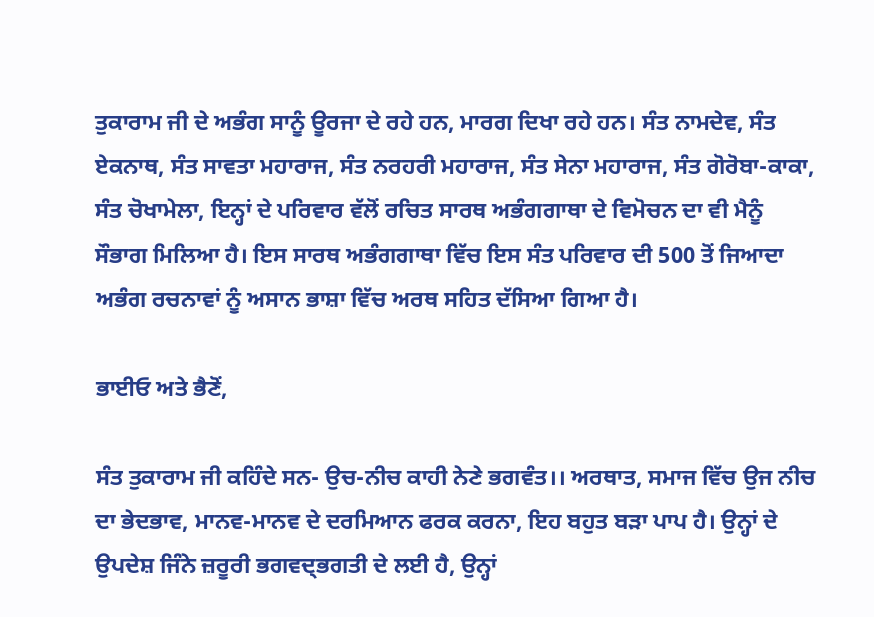ਤੁਕਾਰਾਮ ਜੀ ਦੇ ਅਭੰਗ ਸਾਨੂੰ ਊਰਜਾ ਦੇ ਰਹੇ ਹਨ, ਮਾਰਗ ਦਿਖਾ ਰਹੇ ਹਨ। ਸੰਤ ਨਾਮਦੇਵ, ਸੰਤ ਏਕਨਾਥ, ਸੰਤ ਸਾਵਤਾ ਮਹਾਰਾਜ, ਸੰਤ ਨਰਹਰੀ ਮਹਾਰਾਜ, ਸੰਤ ਸੇਨਾ ਮਹਾਰਾਜ, ਸੰਤ ਗੋਰੋਬਾ-ਕਾਕਾ, ਸੰਤ ਚੋਖਾਮੇਲਾ, ਇਨ੍ਹਾਂ ਦੇ ਪਰਿਵਾਰ ਵੱਲੋਂ ਰਚਿਤ ਸਾਰਥ ਅਭੰਗਗਾਥਾ ਦੇ ਵਿਮੋਚਨ ਦਾ ਵੀ ਮੈਨੂੰ ਸੌਭਾਗ ਮਿਲਿਆ ਹੈ। ਇਸ ਸਾਰਥ ਅਭੰਗਗਾਥਾ ਵਿੱਚ ਇਸ ਸੰਤ ਪਰਿਵਾਰ ਦੀ 500 ਤੋਂ ਜਿਆਦਾ ਅਭੰਗ ਰਚਨਾਵਾਂ ਨੂੰ ਅਸਾਨ ਭਾਸ਼ਾ ਵਿੱਚ ਅਰਥ ਸਹਿਤ ਦੱਸਿਆ ਗਿਆ ਹੈ।

ਭਾਈਓ ਅਤੇ ਭੈਣੋਂ,

ਸੰਤ ਤੁਕਾਰਾਮ ਜੀ ਕਹਿੰਦੇ ਸਨ- ਉਚ-ਨੀਚ ਕਾਹੀ ਨੇਣੇ ਭਗਵੰਤ।। ਅਰਥਾਤ, ਸਮਾਜ ਵਿੱਚ ਉਜ ਨੀਚ ਦਾ ਭੇਦਭਾਵ, ਮਾਨਵ-ਮਾਨਵ ਦੇ ਦਰਮਿਆਨ ਫਰਕ ਕਰਨਾ, ਇਹ ਬਹੁਤ ਬੜਾ ਪਾਪ ਹੈ। ਉਨ੍ਹਾਂ ਦੇ ਉਪਦੇਸ਼ ਜਿੰਨੇ ਜ਼ਰੂਰੀ ਭਗਵਦ੍ਭਗਤੀ ਦੇ ਲਈ ਹੈ, ਉਨ੍ਹਾਂ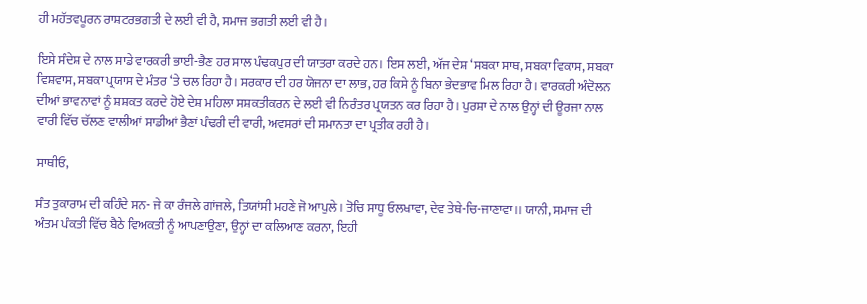ਹੀ ਮਹੱਤਵਪੂਰਨ ਰਾਸ਼ਟਰਭਗਤੀ ਦੇ ਲਈ ਵੀ ਹੈ, ਸਮਾਜ ਭਗਤੀ ਲਈ ਵੀ ਹੈ।

ਇਸੇ ਸੰਦੇਸ਼ ਦੇ ਨਾਲ ਸਾਡੇ ਵਾਰਕਰੀ ਭਾਈ-ਭੈਣ ਹਰ ਸਾਲ ਪੰਢਕਪੁਰ ਦੀ ਯਾਤਰਾ ਕਰਦੇ ਹਨ। ਇਸ ਲਈ, ਅੱਜ ਦੇਸ਼ ‘ਸਬਕਾ ਸਾਥ, ਸਬਕਾ ਵਿਕਾਸ, ਸਬਕਾ ਵਿਸ਼ਵਾਸ, ਸਬਕਾ ਪ੍ਰਯਾਸ ਦੇ ਮੰਤਰ ‘ਤੇ ਚਲ ਰਿਹਾ ਹੈ। ਸਰਕਾਰ ਦੀ ਹਰ ਯੋਜਨਾ ਦਾ ਲਾਭ, ਹਰ ਕਿਸੇ ਨੂੰ ਬਿਨਾ ਭੇਦਭਾਵ ਮਿਲ ਰਿਹਾ ਹੈ। ਵਾਰਕਰੀ ਅੰਦੋਲਨ ਦੀਆਂ ਭਾਵਨਾਵਾਂ ਨੂੰ ਸ਼ਸ਼ਕਤ ਕਰਦੇ ਹੋਏ ਦੇਸ਼ ਮਹਿਲਾ ਸਸ਼ਕਤੀਕਰਨ ਦੇ ਲਈ ਵੀ ਨਿਰੰਤਰ ਪ੍ਰਯਤਨ ਕਰ ਰਿਹਾ ਹੈ। ਪੁਰਸ਼ਾ ਦੇ ਨਾਲ ਉਨ੍ਹਾਂ ਦੀ ਊਰਜਾ ਨਾਲ ਵਾਰੀ ਵਿੱਚ ਚੱਲਣ ਵਾਲੀਆਂ ਸਾਡੀਆਂ ਭੈਣਾਂ ਪੰਢਰੀ ਦੀ ਵਾਰੀ, ਅਵਸਰਾਂ ਦੀ ਸਮਾਨਤਾ ਦਾ ਪ੍ਰਤੀਕ ਰਹੀ ਹੈ।

ਸਾਥੀਓ,

ਸੰਤ ਤੁਕਾਰਾਮ ਦੀ ਕਹਿੰਦੇ ਸਨ- ਜੇ ਕਾ ਰੰਜਲੇ ਗਾਂਜਲੇ, ਤਿਯਾਂਸੀ ਮਹਣੇ ਜੋ ਆਪੁਲੇ। ਤੋਚਿ ਸਾਧੂ ਓਲਖਾਵਾ, ਦੇਵ ਤੇਥੇ-ਚਿ-ਜਾਣਾਵਾ।। ਯਾਨੀ, ਸਮਾਜ ਦੀ ਅੰਤਮ ਪੰਕਤੀ ਵਿੱਚ ਬੈਠੇ ਵਿਅਕਤੀ ਨੂੰ ਆਪਣਾਉਣਾ, ਉਨ੍ਹਾਂ ਦਾ ਕਲਿਆਣ ਕਰਨਾ, ਇਹੀ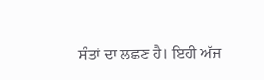ਸੰਤਾਂ ਦਾ ਲਛਣ ਹੈ। ਇਹੀ ਅੱਜ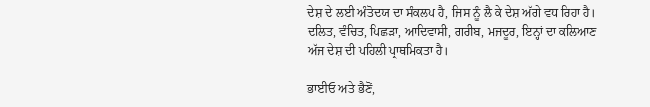ਦੇਸ਼ ਦੇ ਲਈ ਅੰਤੋਦਯ ਦਾ ਸੰਕਲਪ ਹੈ, ਜਿਸ ਨੂੰ ਲੈ ਕੇ ਦੇਸ਼ ਅੱਗੇ ਵਧ ਰਿਹਾ ਹੈ। ਦਲਿਤ, ਵੰਚਿਤ, ਪਿਛੜਾ, ਆਦਿਵਾਸੀ, ਗਰੀਬ, ਮਜਦੂਰ, ਇਨ੍ਹਾਂ ਦਾ ਕਲਿਆਣ ਅੱਜ ਦੇਸ਼ ਦੀ ਪਹਿਲੀ ਪ੍ਰਾਥਮਿਕਤਾ ਹੈ।

ਭਾਈਓ ਅਤੇ ਭੈਣੋਂ,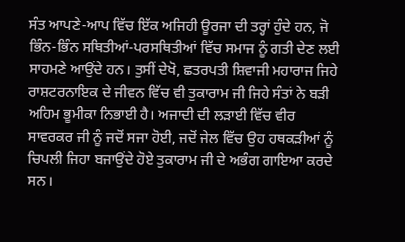ਸੰਤ ਆਪਣੇ-ਆਪ ਵਿੱਚ ਇੱਕ ਅਜਿਹੀ ਊਰਜਾ ਦੀ ਤਰ੍ਹਾਂ ਹੁੰਦੇ ਹਨ, ਜੋ ਭਿੰਨ-ਭਿੰਨ ਸਥਿਤੀਆਂ-ਪਰਸਥਿਤੀਆਂ ਵਿੱਚ ਸਮਾਜ ਨੂੰ ਗਤੀ ਦੇਣ ਲਈ ਸਾਹਮਣੇ ਆਉਂਦੇ ਹਨ। ਤੁਸੀਂ ਦੇਖੋ, ਛਤਰਪਤੀ ਸ਼ਿਵਾਜੀ ਮਹਾਰਾਜ ਜਿਹੇ ਰਾਸ਼ਟਰਨਾਇਕ ਦੇ ਜੀਵਨ ਵਿੱਚ ਵੀ ਤੁਕਾਰਾਮ ਜੀ ਜਿਹੇ ਸੰਤਾਂ ਨੇ ਬੜੀ ਅਹਿਮ ਭੂਮੀਕਾ ਨਿਭਾਈ ਹੈ। ਅਜਾਦੀ ਦੀ ਲੜਾਈ ਵਿੱਚ ਵੀਰ ਸਾਵਰਕਰ ਜੀ ਨੂੰ ਜਦੋਂ ਸਜਾ ਹੋਈ, ਜਦੋਂ ਜੇਲ ਵਿੱਚ ਉਹ ਹਥਕੜੀਆਂ ਨੂੰ ਚਿਪਲੀ ਜਿਹਾ ਬਜਾਉਂਦੇ ਹੋਏ ਤੁਕਾਰਾਮ ਜੀ ਦੇ ਅਭੰਗ ਗਾਇਆ ਕਰਦੇ ਸਨ।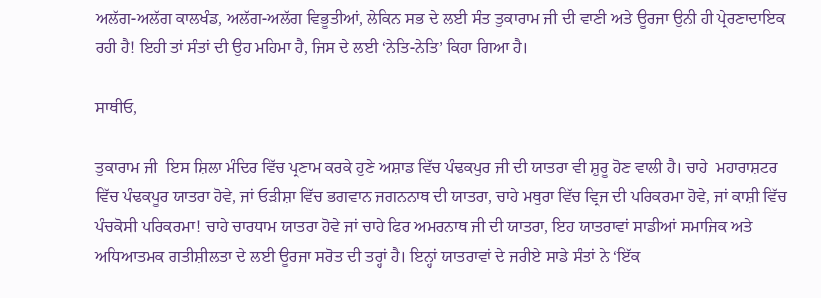ਅਲੱਗ-ਅਲੱਗ ਕਾਲਖੰਡ, ਅਲੱਗ-ਅਲੱਗ ਵਿਭੂਤੀਆਂ, ਲੇਕਿਨ ਸਭ ਦੇ ਲਈ ਸੰਤ ਤੁਕਾਰਾਮ ਜੀ ਦੀ ਵਾਣੀ ਅਤੇ ਊਰਜਾ ਉਨੀ ਹੀ ਪ੍ਰੇਰਣਾਦਾਇਕ ਰਹੀ ਹੈ! ਇਹੀ ਤਾਂ ਸੰਤਾਂ ਦੀ ਉਹ ਮਹਿਮਾ ਹੈ, ਜਿਸ ਦੇ ਲਈ ‘ਨੇਤਿ-ਨੇਤਿ’ ਕਿਹਾ ਗਿਆ ਹੈ।

ਸਾਥੀਓ,

ਤੁਕਾਰਾਮ ਜੀ  ਇਸ ਸ਼ਿਲਾ ਮੰਦਿਰ ਵਿੱਚ ਪ੍ਰਣਾਮ ਕਰਕੇ ਹੁਣੇ ਅਸ਼ਾਡ ਵਿੱਚ ਪੰਢਕਪੁਰ ਜੀ ਦੀ ਯਾਤਰਾ ਵੀ ਸ਼ੁਰੂ ਹੋਣ ਵਾਲੀ ਹੈ। ਚਾਹੇ  ਮਹਾਰਾਸ਼ਟਰ ਵਿੱਚ ਪੰਢਕਪੂਰ ਯਾਤਰਾ ਹੋਵੇ, ਜਾਂ ਓੜੀਸ਼ਾ ਵਿੱਚ ਭਗਵਾਨ ਜਗਨਨਾਥ ਦੀ ਯਾਤਰਾ, ਚਾਹੇ ਮਥੁਰਾ ਵਿੱਚ ਵ੍ਰਿਜ ਦੀ ਪਰਿਕਰਮਾ ਹੋਵੇ, ਜਾਂ ਕਾਸ਼ੀ ਵਿੱਚ ਪੰਚਕੋਸੀ ਪਰਿਕਰਮਾ! ਚਾਹੇ ਚਾਰਧਾਮ ਯਾਤਰਾ ਹੋਵੇ ਜਾਂ ਚਾਹੇ ਫਿਰ ਅਮਰਨਾਥ ਜੀ ਦੀ ਯਾਤਰਾ, ਇਹ ਯਾਤਰਾਵਾਂ ਸਾਡੀਆਂ ਸਮਾਜਿਕ ਅਤੇ ਅਧਿਆਤਮਕ ਗਤੀਸ਼ੀਲਤਾ ਦੇ ਲਈ ਊਰਜਾ ਸਰੋਤ ਦੀ ਤਰ੍ਹਾਂ ਹੈ। ਇਨ੍ਹਾਂ ਯਾਤਰਾਵਾਂ ਦੇ ਜਰੀਏ ਸਾਡੇ ਸੰਤਾਂ ਨੇ ‘ਇੱਕ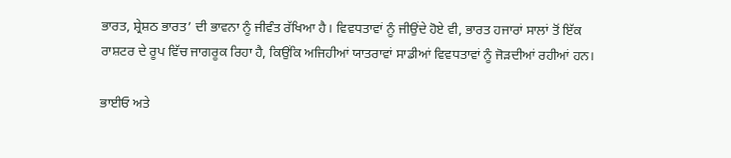ਭਾਰਤ, ਸ਼੍ਰੇਸ਼ਠ ਭਾਰਤ’ ਦੀ ਭਾਵਨਾ ਨੂੰ ਜੀਵੰਤ ਰੱਖਿਆ ਹੈ। ਵਿਵਧਤਾਵਾਂ ਨੂੰ ਜੀਉਂਦੇ ਹੋਏ ਵੀ, ਭਾਰਤ ਹਜਾਰਾਂ ਸਾਲਾਂ ਤੋਂ ਇੱਕ ਰਾਸ਼ਟਰ ਦੇ ਰੂਪ ਵਿੱਚ ਜਾਗਰੂਕ ਰਿਹਾ ਹੈ, ਕਿਉਂਕਿ ਅਜਿਹੀਆਂ ਯਾਤਰਾਵਾਂ ਸਾਡੀਆਂ ਵਿਵਧਤਾਵਾਂ ਨੂੰ ਜੋੜਦੀਆਂ ਰਹੀਆਂ ਹਨ।

ਭਾਈਓ ਅਤੇ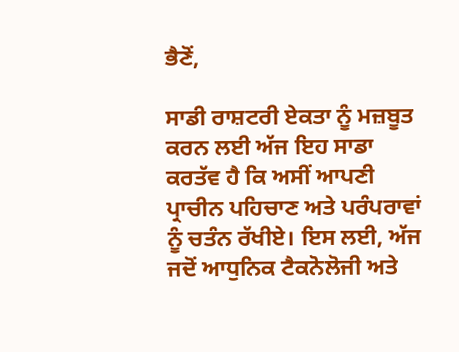ਭੈਣੋਂ,

ਸਾਡੀ ਰਾਸ਼ਟਰੀ ਏਕਤਾ ਨੂੰ ਮਜ਼ਬੂਤ ਕਰਨ ਲਈ ਅੱਜ ਇਹ ਸਾਡਾ ਕਰਤੱਵ ਹੈ ਕਿ ਅਸੀਂ ਆਪਣੀ ਪ੍ਰਾਚੀਨ ਪਹਿਚਾਣ ਅਤੇ ਪਰੰਪਰਾਵਾਂ ਨੂੰ ਚਤੰਨ ਰੱਖੀਏ। ਇਸ ਲਈ, ਅੱਜ ਜਦੋਂ ਆਧੁਨਿਕ ਟੈਕਨੋਲੋਜੀ ਅਤੇ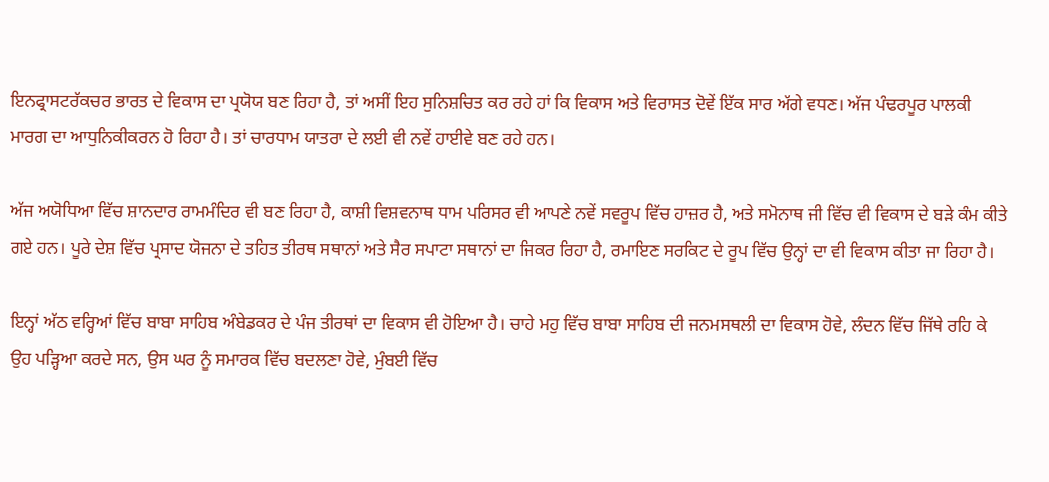ਇਨਫ੍ਰਾਸਟਰੱਕਚਰ ਭਾਰਤ ਦੇ ਵਿਕਾਸ ਦਾ ਪ੍ਰਯੋਯ ਬਣ ਰਿਹਾ ਹੈ, ਤਾਂ ਅਸੀਂ ਇਹ ਸੁਨਿਸ਼ਚਿਤ ਕਰ ਰਹੇ ਹਾਂ ਕਿ ਵਿਕਾਸ ਅਤੇ ਵਿਰਾਸਤ ਦੋਵੇਂ ਇੱਕ ਸਾਰ ਅੱਗੇ ਵਧਣ। ਅੱਜ ਪੰਢਰਪੂਰ ਪਾਲਕੀ ਮਾਰਗ ਦਾ ਆਧੁਨਿਕੀਕਰਨ ਹੋ ਰਿਹਾ ਹੈ। ਤਾਂ ਚਾਰਧਾਮ ਯਾਤਰਾ ਦੇ ਲਈ ਵੀ ਨਵੇਂ ਹਾਈਵੇ ਬਣ ਰਹੇ ਹਨ।

ਅੱਜ ਅਯੋਧਿਆ ਵਿੱਚ ਸ਼ਾਨਦਾਰ ਰਾਮਮੰਦਿਰ ਵੀ ਬਣ ਰਿਹਾ ਹੈ, ਕਾਸ਼ੀ ਵਿਸ਼ਵਨਾਥ ਧਾਮ ਪਰਿਸਰ ਵੀ ਆਪਣੇ ਨਵੇਂ ਸਵਰੂਪ ਵਿੱਚ ਹਾਜ਼ਰ ਹੈ, ਅਤੇ ਸਮੋਨਾਥ ਜੀ ਵਿੱਚ ਵੀ ਵਿਕਾਸ ਦੇ ਬੜੇ ਕੰਮ ਕੀਤੇ ਗਏ ਹਨ। ਪੂਰੇ ਦੇਸ਼ ਵਿੱਚ ਪ੍ਰਸਾਦ ਯੋਜਨਾ ਦੇ ਤਹਿਤ ਤੀਰਥ ਸਥਾਨਾਂ ਅਤੇ ਸੈਰ ਸਪਾਟਾ ਸਥਾਨਾਂ ਦਾ ਜਿਕਰ ਰਿਹਾ ਹੈ, ਰਮਾਇਣ ਸਰਕਿਟ ਦੇ ਰੂਪ ਵਿੱਚ ਉਨ੍ਹਾਂ ਦਾ ਵੀ ਵਿਕਾਸ ਕੀਤਾ ਜਾ ਰਿਹਾ ਹੈ।

ਇਨ੍ਹਾਂ ਅੱਠ ਵਰ੍ਹਿਆਂ ਵਿੱਚ ਬਾਬਾ ਸਾਹਿਬ ਅੰਬੇਡਕਰ ਦੇ ਪੰਜ ਤੀਰਥਾਂ ਦਾ ਵਿਕਾਸ ਵੀ ਹੋਇਆ ਹੈ। ਚਾਹੇ ਮਹੁ ਵਿੱਚ ਬਾਬਾ ਸਾਹਿਬ ਦੀ ਜਨਮਸਥਲੀ ਦਾ ਵਿਕਾਸ ਹੋਵੇ, ਲੰਦਨ ਵਿੱਚ ਜਿੱਥੇ ਰਹਿ ਕੇ ਉਹ ਪੜ੍ਹਿਆ ਕਰਦੇ ਸਨ, ਉਸ ਘਰ ਨੂੰ ਸਮਾਰਕ ਵਿੱਚ ਬਦਲਣਾ ਹੋਵੇ, ਮੁੰਬਈ ਵਿੱਚ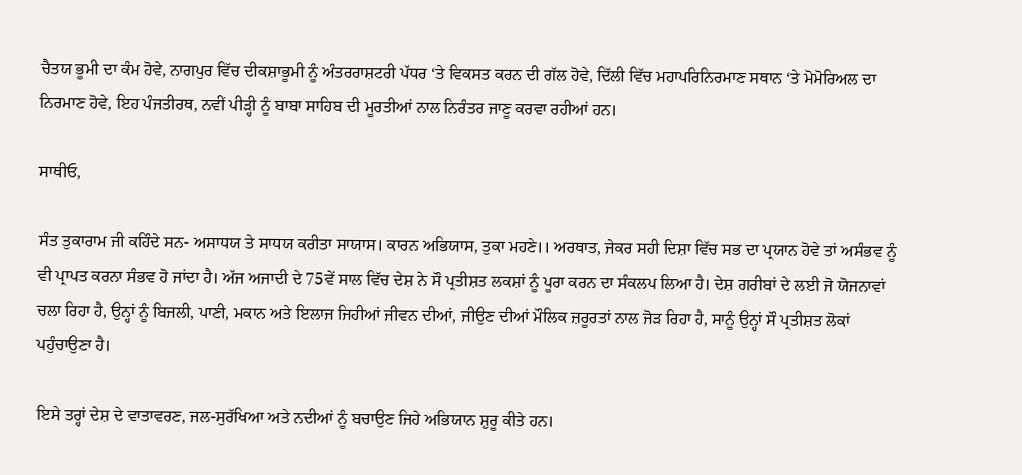ਚੈਤਯ ਭੂਮੀ ਦਾ ਕੰਮ ਹੋਵੇ, ਨਾਗਪੁਰ ਵਿੱਚ ਦੀਕਸ਼ਾਭੂਮੀ ਨੂੰ ਅੰਤਰਰਾਸ਼ਟਰੀ ਪੱਧਰ ‘ਤੇ ਵਿਕਸਤ ਕਰਨ ਦੀ ਗੱਲ ਹੋਵੇ, ਦਿੱਲੀ ਵਿੱਚ ਮਹਾਪਰਿਨਿਰਮਾਣ ਸਥਾਨ ‘ਤੇ ਮੋਮੋਰਿਅਲ ਦਾ ਨਿਰਮਾਣ ਹੋਵੇ, ਇਹ ਪੰਜਤੀਰਥ, ਨਵੀਂ ਪੀੜ੍ਹੀ ਨੂੰ ਬਾਬਾ ਸਾਹਿਬ ਦੀ ਮੂਰਤੀਆਂ ਨਾਲ ਨਿਰੰਤਰ ਜਾਣੂ ਕਰਵਾ ਰਹੀਆਂ ਹਨ।

ਸਾਥੀਓ,

ਸੰਤ ਤੁਕਾਰਾਮ ਜੀ ਕਹਿੰਦੇ ਸਨ- ਅਸਾਧਯ ਤੇ ਸਾਧਯ ਕਰੀਤਾ ਸਾਯਾਸ। ਕਾਰਨ ਅਭਿਯਾਸ, ਤੁਕਾ ਮਹਣੇ।। ਅਰਥਾਤ, ਜੇਕਰ ਸਹੀ ਦਿਸ਼ਾ ਵਿੱਚ ਸਭ ਦਾ ਪ੍ਰਯਾਨ ਹੋਵੇ ਤਾਂ ਅਸੰਭਵ ਨੂੰ ਵੀ ਪ੍ਰਾਪਤ ਕਰਨਾ ਸੰਭਵ ਹੋ ਜਾਂਦਾ ਹੈ। ਅੱਜ ਅਜਾਦੀ ਦੇ 75ਵੇਂ ਸਾਲ ਵਿੱਚ ਦੇਸ਼ ਨੇ ਸੌ ਪ੍ਰਤੀਸ਼ਤ ਲਕਸ਼ਾਂ ਨੂੰ ਪੂਰਾ ਕਰਨ ਦਾ ਸੰਕਲਪ ਲਿਆ ਹੈ। ਦੇਸ਼ ਗਰੀਬਾਂ ਦੇ ਲਈ ਜੋ ਯੋਜਨਾਵਾਂ ਚਲਾ ਰਿਹਾ ਹੈ, ਉਨ੍ਹਾਂ ਨੂੰ ਬਿਜਲੀ, ਪਾਣੀ, ਮਕਾਨ ਅਤੇ ਇਲਾਜ ਜਿਹੀਆਂ ਜੀਵਨ ਦੀਆਂ, ਜੀਉਣ ਦੀਆਂ ਮੌਲਿਕ ਜ਼ਰੂਰਤਾਂ ਨਾਲ ਜੋੜ ਰਿਹਾ ਹੈ, ਸਾਨੂੰ ਉਨ੍ਹਾਂ ਸੌ ਪ੍ਰਤੀਸ਼ਤ ਲੋਕਾਂ ਪਹੁੰਚਾਉਣਾ ਹੈ।

ਇਸੇ ਤਰ੍ਹਾਂ ਦੇਸ਼ ਦੇ ਵਾਤਾਵਰਣ, ਜਲ-ਸੁਰੱਖਿਆ ਅਤੇ ਨਦੀਆਂ ਨੂੰ ਬਚਾਉਣ ਜਿਹੇ ਅਭਿਯਾਨ ਸ਼ੁਰੂ ਕੀਤੇ ਹਨ।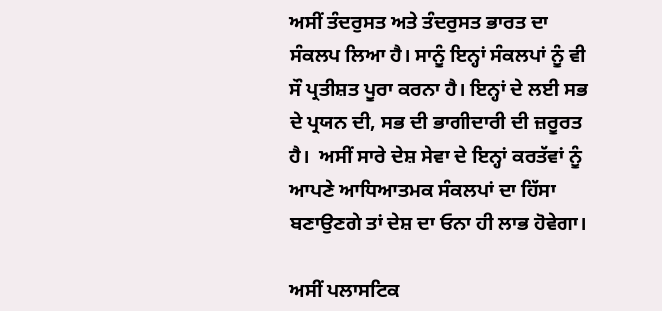ਅਸੀਂ ਤੰਦਰੁਸਤ ਅਤੇ ਤੰਦਰੁਸਤ ਭਾਰਤ ਦਾ ਸੰਕਲਪ ਲਿਆ ਹੈ। ਸਾਨੂੰ ਇਨ੍ਹਾਂ ਸੰਕਲਪਾਂ ਨੂੰ ਵੀ ਸੌ ਪ੍ਰਤੀਸ਼ਤ ਪੂਰਾ ਕਰਨਾ ਹੈ। ਇਨ੍ਹਾਂ ਦੇ ਲਈ ਸਭ ਦੇ ਪ੍ਰਯਨ ਦੀ, ਸਭ ਦੀ ਭਾਗੀਦਾਰੀ ਦੀ ਜ਼ਰੂਰਤ ਹੈ।  ਅਸੀਂ ਸਾਰੇ ਦੇਸ਼ ਸੇਵਾ ਦੇ ਇਨ੍ਹਾਂ ਕਰਤੱਵਾਂ ਨੂੰ ਆਪਣੇ ਆਧਿਆਤਮਕ ਸੰਕਲਪਾਂ ਦਾ ਹਿੱਸਾ ਬਣਾਉਣਗੇ ਤਾਂ ਦੇਸ਼ ਦਾ ਓਨਾ ਹੀ ਲਾਭ ਹੋਵੇਗਾ।

ਅਸੀਂ ਪਲਾਸਟਿਕ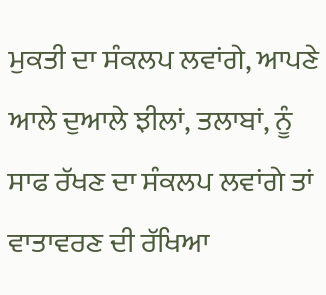ਮੁਕਤੀ ਦਾ ਸੰਕਲਪ ਲਵਾਂਗੇ, ਆਪਣੇ ਆਲੇ ਦੁਆਲੇ ਝੀਲਾਂ, ਤਲਾਬਾਂ, ਨੂੰ ਸਾਫ ਰੱਖਣ ਦਾ ਸੰਕਲਪ ਲਵਾਂਗੇ ਤਾਂ ਵਾਤਾਵਰਣ ਦੀ ਰੱਖਿਆ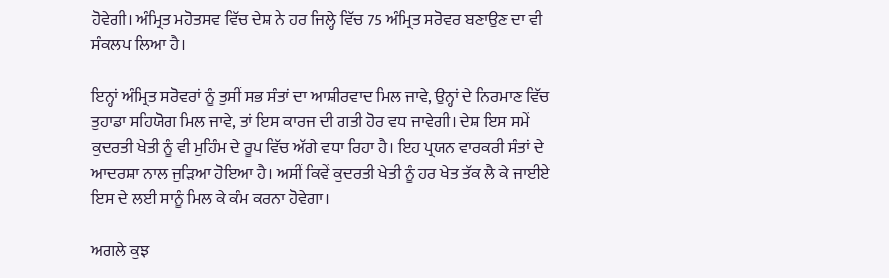ਹੋਵੇਗੀ। ਅੰਮ੍ਰਿਤ ਮਹੋਤਸਵ ਵਿੱਚ ਦੇਸ਼ ਨੇ ਹਰ ਜਿਲ੍ਹੇ ਵਿੱਚ 75 ਅੰਮ੍ਰਿਤ ਸਰੋਵਰ ਬਣਾਉਣ ਦਾ ਵੀ ਸੰਕਲਪ ਲਿਆ ਹੈ।

ਇਨ੍ਹਾਂ ਅੰਮ੍ਰਿਤ ਸਰੋਵਰਾਂ ਨੂੰ ਤੁਸੀਂ ਸਭ ਸੰਤਾਂ ਦਾ ਆਸ਼ੀਰਵਾਦ ਮਿਲ ਜਾਵੇ, ਉਨ੍ਹਾਂ ਦੇ ਨਿਰਮਾਣ ਵਿੱਚ ਤੁਹਾਡਾ ਸਹਿਯੋਗ ਮਿਲ ਜਾਵੇ, ਤਾਂ ਇਸ ਕਾਰਜ ਦੀ ਗਤੀ ਹੋਰ ਵਧ ਜਾਵੇਗੀ। ਦੇਸ਼ ਇਸ ਸਮੇਂ ਕੁਦਰਤੀ ਖੇਤੀ ਨੂੰ ਵੀ ਮੁਹਿੰਮ ਦੇ ਰੂਪ ਵਿੱਚ ਅੱਗੇ ਵਧਾ ਰਿਹਾ ਹੈ। ਇਹ ਪ੍ਰਯਨ ਵਾਰਕਰੀ ਸੰਤਾਂ ਦੇ ਆਦਰਸ਼ਾ ਨਾਲ ਜੁੜਿਆ ਹੋਇਆ ਹੈ। ਅਸੀਂ ਕਿਵੇਂ ਕੁਦਰਤੀ ਖੇਤੀ ਨੂੰ ਹਰ ਖੇਤ ਤੱਕ ਲੈ ਕੇ ਜਾਈਏ ਇਸ ਦੇ ਲਈ ਸਾਨੂੰ ਮਿਲ ਕੇ ਕੰਮ ਕਰਨਾ ਹੋਵੇਗਾ।

ਅਗਲੇ ਕੁਝ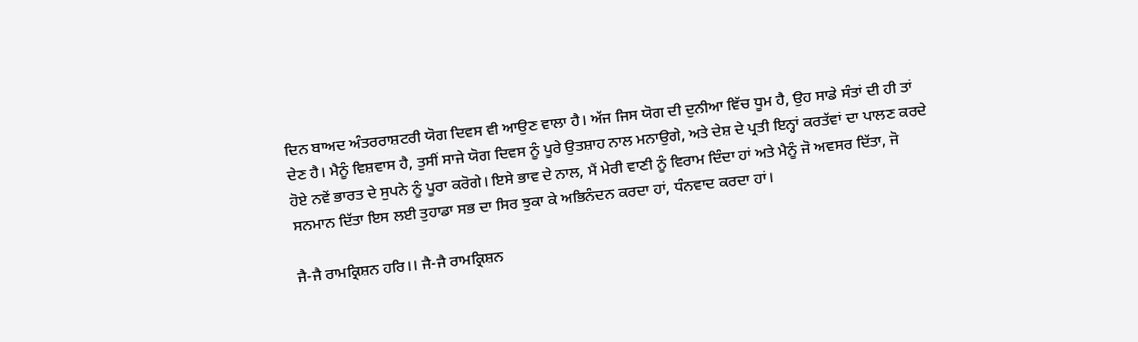ਦਿਨ ਬਾਅਦ ਅੰਤਰਰਾਸ਼ਟਰੀ ਯੋਗ ਦਿਵਸ ਵੀ ਆਉਣ ਵਾਲਾ ਹੈ। ਅੱਜ ਜਿਸ ਯੋਗ ਦੀ ਦੁਨੀਆ ਵਿੱਚ ਧੂਮ ਹੈ, ਉਹ ਸਾਡੇ ਸੰਤਾਂ ਦੀ ਹੀ ਤਾਂ ਦੇਣ ਹੈ। ਮੈਨੂੰ ਵਿਸ਼ਵਾਸ ਹੈ, ਤੁਸੀਂ ਸਾਜੇ ਯੋਗ ਦਿਵਸ ਨੂੰ ਪੂਰੇ ਉਤਸ਼ਾਹ ਨਾਲ ਮਨਾਉਗੇ, ਅਤੇ ਦੇਸ਼ ਦੇ ਪ੍ਰਤੀ ਇਨ੍ਹਾਂ ਕਰਤੱਵਾਂ ਦਾ ਪਾਲਣ ਕਰਦੇ ਹੋਏ ਨਵੇਂ ਭਾਰਤ ਦੇ ਸੁਪਨੇ ਨੂੰ ਪੂਰਾ ਕਰੋਗੇ। ਇਸੇ ਭਾਵ ਦੇ ਨਾਲ, ਮੈਂ ਮੇਰੀ ਵਾਣੀ ਨੂੰ ਵਿਰਾਮ ਦਿੰਦਾ ਹਾਂ ਅਤੇ ਮੈਨੂੰ ਜੋ ਅਵਸਰ ਦਿੱਤਾ, ਜੋ ਸਨਮਾਨ ਦਿੱਤਾ ਇਸ ਲਈ ਤੁਹਾਡਾ ਸਭ ਦਾ ਸਿਰ ਝੁਕਾ ਕੇ ਅਭਿਨੰਦਨ ਕਰਦਾ ਹਾਂ, ਧੰਨਵਾਦ ਕਰਦਾ ਹਾਂ।

ਜੈ-ਜੈ ਰਾਮਕ੍ਰਿਸ਼ਨ ਹਰਿ।। ਜੈ-ਜੈ ਰਾਮਕ੍ਰਿਸ਼ਨ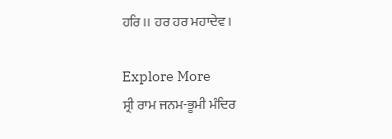ਹਰਿ।। ਹਰ ਹਰ ਮਹਾਦੇਵ।

Explore More
ਸ੍ਰੀ ਰਾਮ ਜਨਮ-ਭੂਮੀ ਮੰਦਿਰ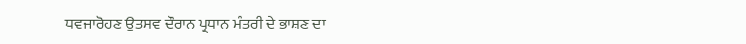ਧਵਜਾਰੋਹਣ ਉਤਸਵ ਦੌਰਾਨ ਪ੍ਰਧਾਨ ਮੰਤਰੀ ਦੇ ਭਾਸ਼ਣ ਦਾ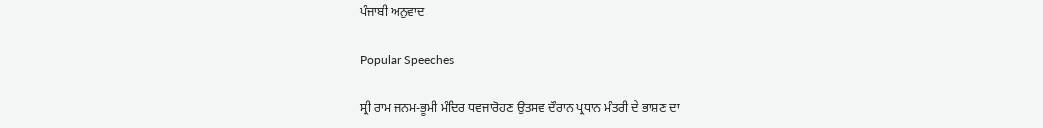ਪੰਜਾਬੀ ਅਨੁਵਾਦ

Popular Speeches

ਸ੍ਰੀ ਰਾਮ ਜਨਮ-ਭੂਮੀ ਮੰਦਿਰ ਧਵਜਾਰੋਹਣ ਉਤਸਵ ਦੌਰਾਨ ਪ੍ਰਧਾਨ ਮੰਤਰੀ ਦੇ ਭਾਸ਼ਣ ਦਾ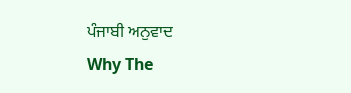ਪੰਜਾਬੀ ਅਨੁਵਾਦ
Why The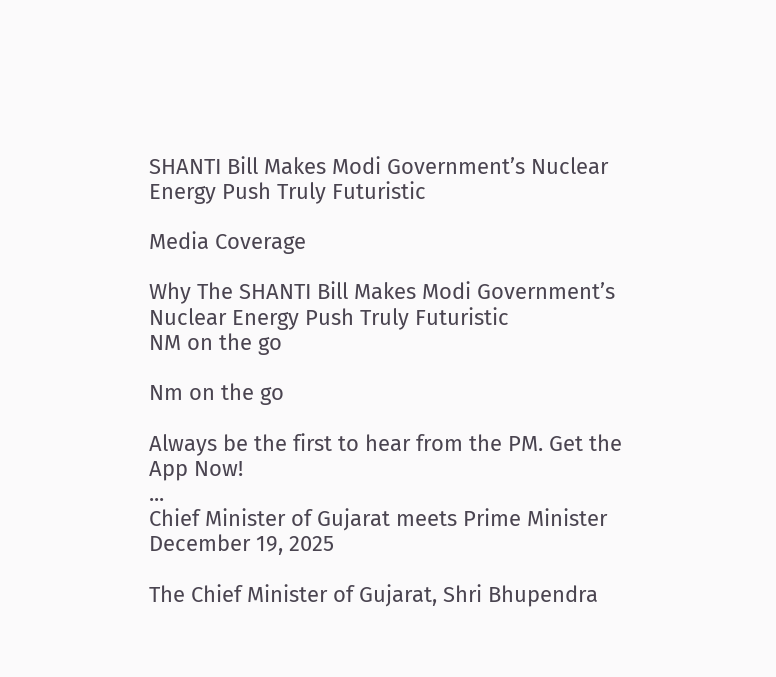SHANTI Bill Makes Modi Government’s Nuclear Energy Push Truly Futuristic

Media Coverage

Why The SHANTI Bill Makes Modi Government’s Nuclear Energy Push Truly Futuristic
NM on the go

Nm on the go

Always be the first to hear from the PM. Get the App Now!
...
Chief Minister of Gujarat meets Prime Minister
December 19, 2025

The Chief Minister of Gujarat, Shri Bhupendra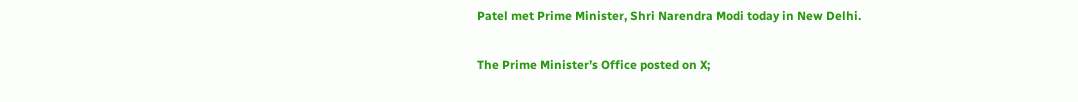Patel met Prime Minister, Shri Narendra Modi today in New Delhi.

The Prime Minister’s Office posted on X;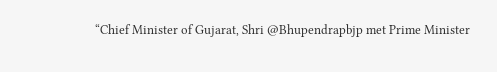“Chief Minister of Gujarat, Shri @Bhupendrapbjp met Prime Minister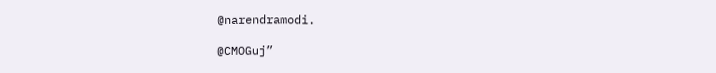@narendramodi.

@CMOGuj”